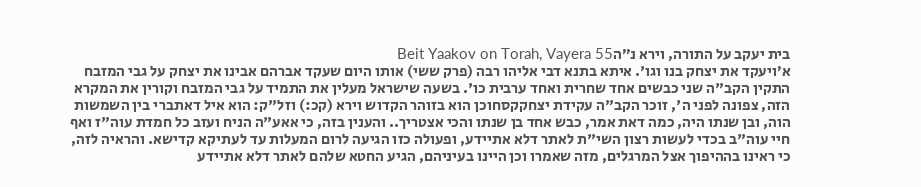בית יעקב על התורה, וירא נ״הBeit Yaakov on Torah, Vayera 55
א׳ויעקד את יצחק בנו וגו'. איתא בתנא דבי אליהו רבה (פרק ששי) אותו היום שעקד אברהם אבינו את יצחק על גבי המזבח התקין הקב"ה שני כבשים אחד שחרית ואחד ערבית כו'. בשעה שישראל מעלין את התמיד על גבי המזבח וקורין את המקרא הזה, צפונה לפני ה', זוכר הקב"ה עקידת יצחקקסחוכן הוא בזוהר הקדוש וירא (קכ:) וזל"ק: הוא איל דאתברי בין השמשות הוה, ובן שנתו היה, כמה דאת אמר, כבש אחד בן שנתו והכי אצטריך.. והענין בזה, כי אאע"ה הניח ועזב כל חמדת עוה"ז ואף חיי עוה"ב בכדי לעשות רצון השי"ת לאתר דלא אתיידע, ופעולה כזו הגיעה לרום המעלות עד לעתיקא קדישא. והראיה לזה, כי ראינו בההיפוך אצל המרגלים, מזה שאמרו וכן היינו בעיניהם, הגיע החטא שלהם לאתר דלא אתיידע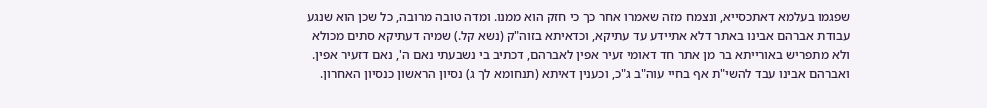שפגמו בעלמא דאתכסייא, ונצמח מזה שאמרו אחר כך כי חזק הוא ממנו. ומדה טובה מרובה, כל שכן הוא שנגע עבודת אברהם אבינו באתר דלא אתיידע עד עתיקא, וכדאיתא בזוה"ק (נשא קל.) שמיה דעתיקא סתים מכולא ולא מתפריש באורייתא בר מן אתר חד דאומי זעיר אפין לאברהם, דכתיב בי נשבעתי נאם ה', נאם דזעיר אפין. ואברהם אבינו עבד להשי"ת אף בחיי עוה"ב ג"כ, וכענין דאיתא (תנחומא לך ג) נסיון הראשון כנסיון האחרון.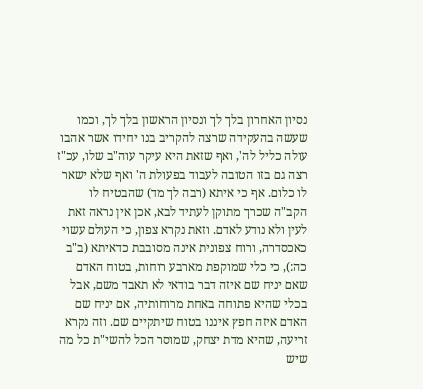נסיון האחרון בלך לך ונסיון הראשון בלך לך, וכמו שעשה בהעקידה שרצה להקריב בנו יחידו אשר אהבו עולה כליל לה', ואף שזאת היא עיקר עוה"ב שלו, עכ"ז רצה גם בזו הטובה לעבוד בפעולת ה' ואף שלא ישאר לו כלום. אף כי איתא (רבה לך מד) שהבטיח לו הקב"ה שכרך מתוקן לעתיד לבא, אכן אין נראה זאת לעין ולא נודע לאדם. וזאת נקרא צפון, כי העולם עשוי כאכסדרה, ורוח צפונית אינה מסובבת כדאיתא (ב"ב כה:), כי כלי שמוקפת מארבע רוחות, בטוח האדם שאם יניח שם איזה דבר בודאי לא תאבד משם, אבל בכלי שהיא פתוחה באחת מרוחותיה, אם יניח שם האדם איזה חפץ איננו בטוח שיתקיים שם. וזה נקרא זריעה, שהיא מדת יצחק, שמוסר הכל להשי"ת כל מה שיש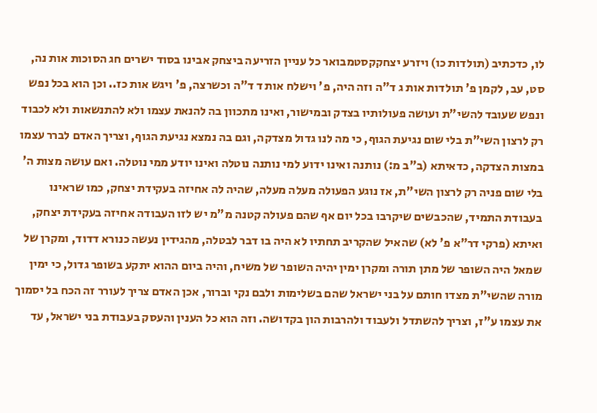לו, כדכתיב (תולדות כו) ויזרע יצחקקסטמבואר כל עניין הזריעה ביצחק אבינו בסוד ישרים חג הסוכות אות נה, סט, עב, לקמן פ' תולדות אות ג ד"ה וזה היה, פ' וישלח אות ד ד"ה וכשרצה, פ' ויגש אות כז.. וכן הוא בכל נפש ונפש שעובד להשי"ת ועושה פעולותיו בצדק ובמישור, ואינו מתכוון בה להנאת עצמו ולא להתנשאות ולא לכבוד רק לרצון השי"ת בלי שום נגיעת הגוף, כי מה לנו גדול מצדקה, וגם בה נמצא נגיעת הגוף, וצריך האדם לברר עצמו במצות הצדקה, כדאיתא (ב"ב מ:) נותנה ואינו ידוע למי נותנה נוטלה ואינו יודע ממי נוטלה. ואם עושה מצות ה' בלי שום פניה רק לרצון השי"ת, אז נוגע הפעולה מעלה מעלה, שהיה לה אחיזה בעקידת יצחק, כמו שראינו בעבודת התמיד, שהכבשים שיקרבו בכל יום אף שהם פעולה קטנה מ"מ יש לזו העבודה אחיזה בעקידת יצחק, ואיתא (פרקי דר"א פ' לא) שהאיל שהקריב תחתיו לא היה בו דבר לבטלה, מהגידין נעשה כנורא דדוד, ומקרן של שמאל היה השופר של מתן תורה ומקרן ימין יהיה השופר של משיח, והיה ביום ההוא יתקע בשופר גדול, כי ימין מורה שהשי"ת מצדו חותם על בני ישראל שהם בשלימות ולבם נקי וברור, אכן האדם צריך לעורר זה הכח בל יסמוך את עצמו ע"ז, וצריך להשתדל ולעבוד ולהרבות הון בקדושה. וזה הוא כל הענין והעסק בעבודת בני ישראל, עד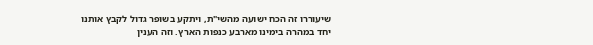שיעוררו זה הכח ישועה מהשי"ת, ויתקע בשופר גדול לקבץ אותנו יחד במהרה בימינו מארבע כנפות הארץ. וזה הענין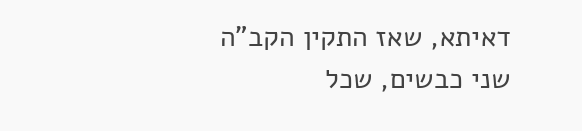דאיתא, שאז התקין הקב"ה שני כבשים, שכל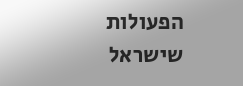הפעולות שישראל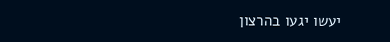יעשו יגעו בהרצון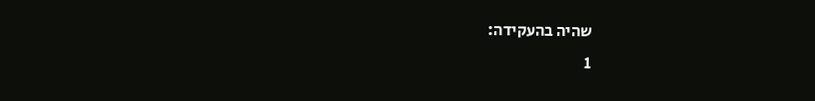שהיה בהעקידה:
1